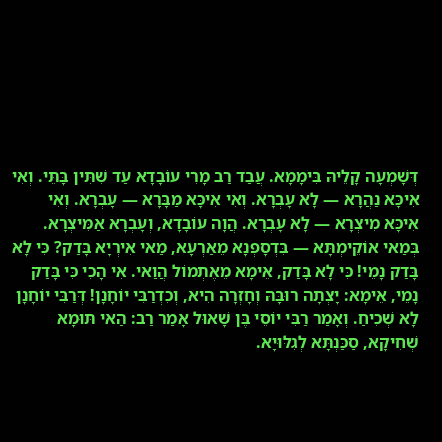דְּשָׁמְעָה קָלֵיהּ בִּימָמָא. עֲבַד רַב מָרִי עוֹבָדָא עַד שִׁתִּין בָּתֵּי. וְאִי אִיכָּא נַהֲרָא — לָא עָבְרָא. וְאִי אִיכָּא מַבָּרָא — עָבְרָא. וְאִי אִיכָּא מִיצְרָא — לָא עָבְרָא. הֲוָה עוֹבָדָא, וְעָבְרָא אַמִּיצְרָא. בְּמַאי אוֹקֵימְתָּא — בִּדְסָפְנָא מֵאַרְעָא, מַאי אִירְיָא בָּדַק? כִּי לָא בָּדַק נָמֵי! כִּי לָא בָּדַק, אֵימָא מֵאֶתְמוֹל הֲוַאי. אִי הָכִי כִּי בָּדַק נָמֵי, אֵימָא: יָצְתָה רוּבָּהּ וְחָזְרָה הִיא, וְכִדְרַבִּי יוֹחָנָן! דְּרַבִּי יוֹחָנָן לָא שְׁכִיחַ. וְאָמַר רַבִּי יוֹסֵי בֶּן שָׁאוּל אָמַר רַב: הַאי תּוּמָא שְׁחִיקָא, סַכַּנְתָּא לְגִלּוּיָא.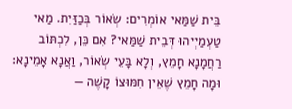בֵּית שַׁמַּאי אוֹמְרִים: שְׂאוֹר בְּכַזַּיִת. מַאי טַעְמַיְיהוּ דְּבֵית שַׁמַּאי? אִם כֵּן, לִכְתּוֹב רַחֲמָנָא חָמֵץ, וְלָא בָּעֵי שְׂאוֹר, וַאֲנָא אָמֵינָא: וּמָה חָמֵץ שֶׁאֵין חִמּוּצוֹ קָשֶׁה —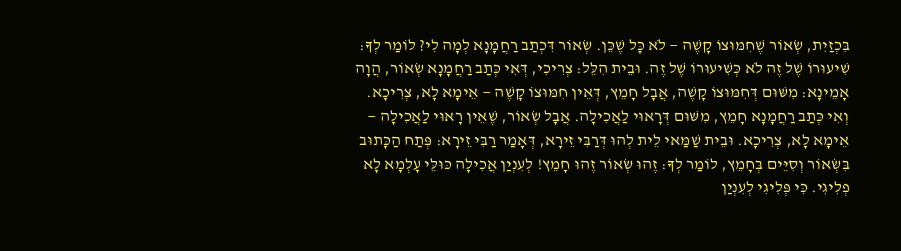בִּכְזַיִת, שְׂאוֹר שֶׁחִמּוּצוֹ קָשֶׁה — לֹא כׇּל שֶׁכֵּן. שְׂאוֹר דִּכְתַב רַחֲמָנָא לְמָה לִי? לוֹמַר לְךָ: שִׁיעוּרוֹ שֶׁל זֶה לֹא כְּשִׁיעוּרוֹ שֶׁל זֶה. וּבֵית הִלֵּל: צְרִיכִי, דְּאִי כְּתַב רַחֲמָנָא שְׂאוֹר, הֲוָה אָמֵינָא: מִשּׁוּם דְּחִמּוּצוֹ קָשֶׁה, אֲבָל חָמֵץ, דְּאֵין חִמּוּצוֹ קָשֶׁה — אֵימָא לָא, צְרִיכָא. וְאִי כְּתַב רַחֲמָנָא חָמֵץ, מִשּׁוּם דְּרָאוּי לַאֲכִילָה. אֲבָל שְׂאוֹר, שֶׁאֵין רָאוּי לַאֲכִילָה — אֵימָא לָא, צְרִיכָא. וּבֵית שַׁמַּאי לֵית לְהוּ דְּרַבִּי זֵירָא, דְּאָמַר רַבִּי זֵירָא: פְּתַח הַכָּתוּב בִּשְׂאוֹר וְסִיֵּים בְּחָמֵץ, לוֹמַר לְךָ: זֶהוּ שְׂאוֹר זֶהוּ חָמֵץ! לְעִנְיַן אֲכִילָה כּוּלֵּי עָלְמָא לָא פְלִיגִי. כִּי פְּלִיגִי לְעִנְיַן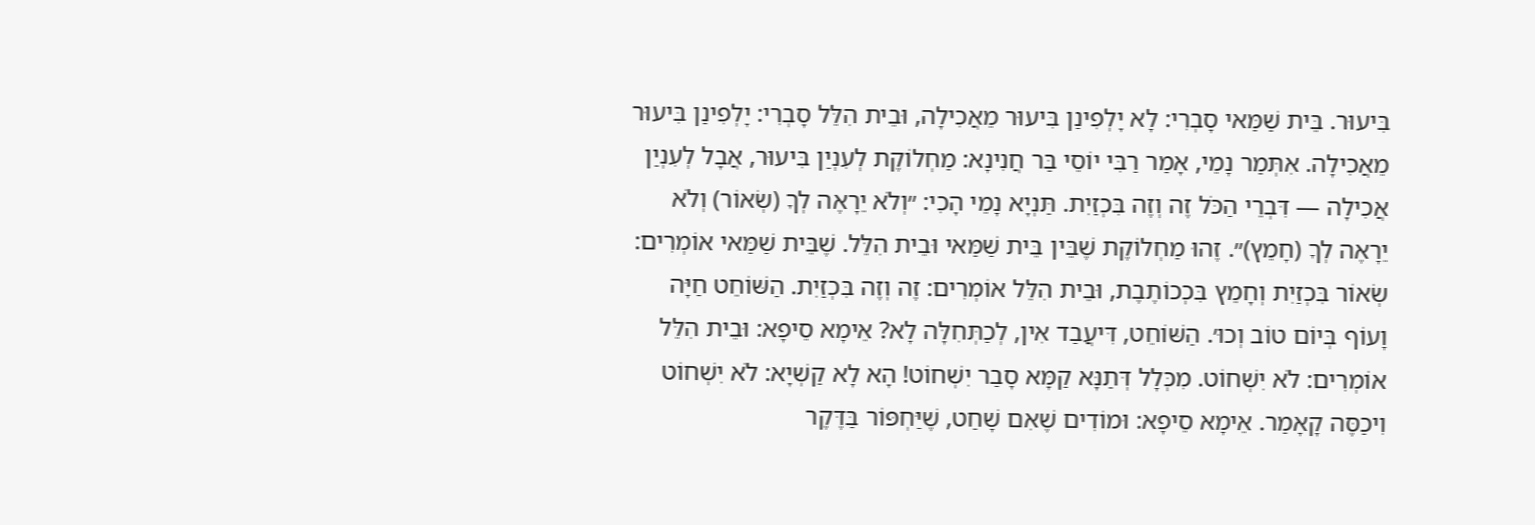בִּיעוּר. בֵּית שַׁמַּאי סָבְרִי: לָא יָלְפִינַן בִּיעוּר מֵאֲכִילָה, וּבֵית הִלֵּל סָבְרִי: יָלְפִינַן בִּיעוּר מֵאֲכִילָה. אִתְּמַר נָמֵי, אָמַר רַבִּי יוֹסֵי בַּר חֲנִינָא: מַחְלוֹקֶת לְעִנְיַן בִּיעוּר, אֲבָל לְעִנְיַן אֲכִילָה — דִּבְרֵי הַכֹּל זֶה וְזֶה בִּכְזַיִת. תַּנְיָא נָמֵי הָכִי: ״וְלֹא יֵרָאֶה לְךָ (שְׂאוֹר) וְלֹא יֵרָאֶה לְךָ (חָמֵץ)״. זֶהוּ מַחְלוֹקֶת שֶׁבֵּין בֵּית שַׁמַּאי וּבֵית הִלֵּל. שֶׁבֵּית שַׁמַּאי אוֹמְרִים: שְׂאוֹר בִּכְזַיִת וְחָמֵץ בִּכְכוֹתֶבֶת, וּבֵית הִלֵּל אוֹמְרִים: זֶה וְזֶה בִּכְזַיִת. הַשּׁוֹחֵט חַיָּה וָעוֹף בְּיוֹם טוֹב וְכוּ׳. הַשּׁוֹחֵט, דִּיעֲבַד אִין, לְכַתְּחִלָּה לָא? אֵימָא סֵיפָא: וּבֵית הִלֵּל אוֹמְרִים: לֹא יִשְׁחוֹט. מִכְּלָל דְּתַנָּא קַמָּא סָבַר יִשְׁחוֹט! הָא לָא קַשְׁיָא: לֹא יִשְׁחוֹט וִיכַסֶּה קָאָמַר. אֵימָא סֵיפָא: וּמוֹדִים שֶׁאִם שָׁחַט, שֶׁיַּחְפּוֹר בַּדֶּקֶר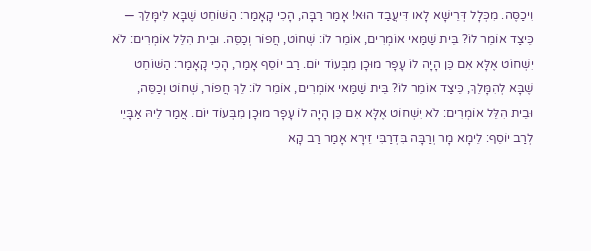וִיכַסֶּה. מִכְּלָל דְּרֵישָׁא לָאו דִּיעֲבַד הוּא! אָמַר רַבָּה, הָכִי קָאָמַר: הַשּׁוֹחֵט שֶׁבָּא לִימָּלֵךְ — כֵּיצַד אוֹמֵר לוֹ? בֵּית שַׁמַּאי אוֹמְרִים, אוֹמֵר לוֹ: שְׁחוֹט, חֲפוֹר וְכַסֵּה. וּבֵית הִלֵּל אוֹמְרִים: לֹא יִשְׁחוֹט אֶלָּא אִם כֵּן הָיָה לוֹ עָפָר מוּכָן מִבְּעוֹד יוֹם. רַב יוֹסֵף אָמַר, הָכִי קָאָמַר: הַשּׁוֹחֵט שֶׁבָּא לְהִמָּלֵךְ, כֵּיצַד אוֹמֵר לוֹ? בֵּית שַׁמַּאי אוֹמְרִים, אוֹמֵר לוֹ: לֵךְ חֲפוֹר, שְׁחוֹט וְכַסֵּה, וּבֵית הִלֵּל אוֹמְרִים: לֹא יִשְׁחוֹט אֶלָּא אִם כֵּן הָיָה לוֹ עָפָר מוּכָן מִבְּעוֹד יוֹם. אֲמַר לֵיהּ אַבָּיֵי לְרַב יוֹסֵף: לֵימָא מָר וְרַבָּה בִּדְרַבִּי זֵירָא אָמַר רַב קָא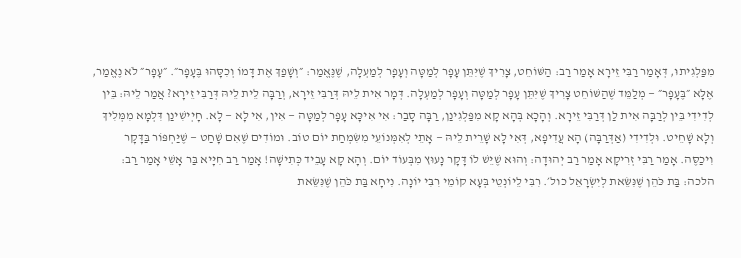מִפַּלְגִיתוּ, דְּאָמַר רַבִּי זֵירָא אָמַר רַב: הַשּׁוֹחֵט, צָרִיךְ שֶׁיִּתֵּן עָפָר לְמַטָּה וְעָפָר לְמַעְלָה, שֶׁנֶּאֱמַר: ״וְשָׁפַךְ אֶת דָּמוֹ וְכִסָּהוּ בֶּעָפָר״. ״עָפָר״ לֹא נֶאֱמַר, אֶלָּא ״בֶּעָפָר״ — מְלַמֵּד שֶׁהַשּׁוֹחֵט צָרִיךְ שֶׁיִּתֵּן עָפָר לְמַטָּה וְעָפָר לְמַעְלָה. דְּמָר אִית לֵיהּ דְּרַבִּי זֵירָא, וְרַבָּה לֵית לֵיהּ דְּרַבִּי זֵירָא? אֲמַר לֵיהּ: בֵּין לְדִידִי בֵּין לְרַבָּה אִית לַן דְּרַבִּי זֵירָא. וְהָכָא בְּהָא קָא מִפַּלְגִינַן, רַבָּה סָבַר: אִי אִיכָּא עָפָר לְמַטָּה — אִין, אִי לָא — לָא. חָיְישִׁינַן דִּלְמָא מִמְּלִיךְ וְלָא שָׁחֵיט. וּלְדִידִי (אַדְּרַבָּה) הָא עֲדִיפָא, דְּאִי לָא שָׁרֵית לֵיהּ — אָתֵי לְאִמְּנוֹעֵי מִשִּׂמְחַת יוֹם טוֹב. וּמוֹדִים שֶׁאִם שָׁחַט — שֶׁיַּחְפּוֹר בַּדָּקָר וִיכַסֶּה. אָמַר רַבִּי זְרִיקָא אָמַר רַב יְהוּדָה: וְהוּא שֶׁיֵּשׁ לוֹ דָּקָר נָעוּץ מִבְּעוֹד יוֹם. וְהָא קָא עָבֵיד כְּתִישָׁה! אָמַר רַב חִיָּיא בַּר אָשֵׁי אָמַר רַב:
הלכה: בַּת כֹּהֵן שֶׁנִּשֵּׂאת לְיִשְׂרָאֵל כול׳. רִבִּי לֵיוֹנְטֵי בְּעָא קוֹמֵי רִבִּי יוֹנָה. נִיחָא בַּת כֹּהֵן שֶׁנִּשֵּׂאת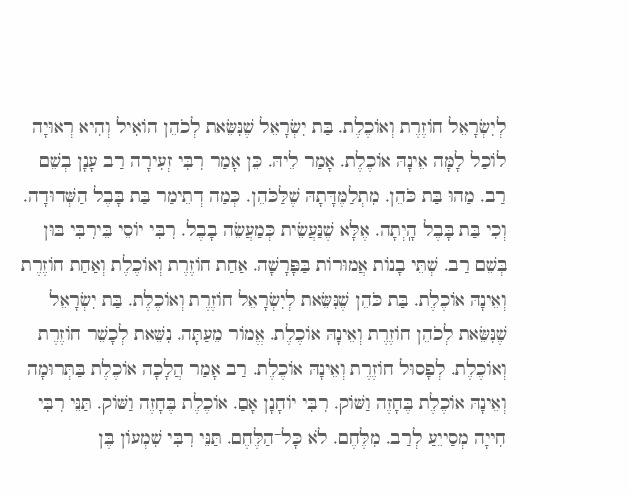לְיִשְׂרָאֵל חוֹזֶרֶת וְאוֹכֶלֶת. בַּת יִשְׂרָאֵל שֶׁנִּשֵּׂאת לְכֹהֵן הוֹאִיל וְהִיא רְאוּיָה לוֹכַל לָמָּה אֵינָהּ אוֹכֶלֶת. אָמַר לֵיהּ. כֵּן אָמַר רִבִּי זְעִירָה רַב עָנָן בְשֵׁם רַב. מַהוּ בַּת כֹּהֵן. מִתְלַמֶּדָּתָהּ שֶׁלַּכֹּהֵן. כְּמַה דְתֵימַר בַּת בָּבֶל הַשְּׁדוּדָה. וְכִי בַּת בָּבֶל הָֽיְתָה. אֶלָּא שֶׁנַּעֲשֵׂית כְּמַעֲשֵׂה בָבֶל. רִבִּי יוֹסֵי בֵּירִבִּי בּוּן בְּשֵׁם רַב. שְׁתֵּי בָנוֹת אֲמוּרוֹת בַּפָּרָשָׁה. אַחַת חוֹזֶרֶת וְאוֹכֶלֶת וְאַחַת חוֹזֶרֶת וְאֵינָהּ אוֹכֶלֶת. בַּת כֹּהֵן שֶׁנִּשֵּׂאת לְיִשְׂרָאֵל חוֹזֶרֶת וְאוֹכֶלֶת. בַּת יִשְׂרָאֵל שֶׁנִּשֵּׂאת לְכֹהֵן חוֹזֶרֶת וְאֵינָהּ אוֹכֶלֶת. אֱמוֹר מֵעַתָּה. נִשֵּׁאת לְכָשֵׁר חוֹזֶרֶת וְאוֹכֶלֶת. לְפָסוּל חוֹזֶרֶת וְאֵינָהּ אוֹכֶלֶת. רַב אָמַר הֲלָכָה אוֹכֶלֶת בַּתְּרוּמָה וְאֵינָהּ אוֹכֶלֶת בֶּחָזֶה וַשּׁוֹק. רִבִּי יוֹחָנָן אָםַ. אוֹכֶלֶת בֶּחָזֶה וַשּׁוֹק. תַּנֵּי רִבִּי חִייָה מְסַייֵעַ לְרַב. מִלֶּחֶם. לֹא כָּל־הַלֶּחֶם. תַּנֵּי רִבִּי שִׁמְעוֹן בֶּן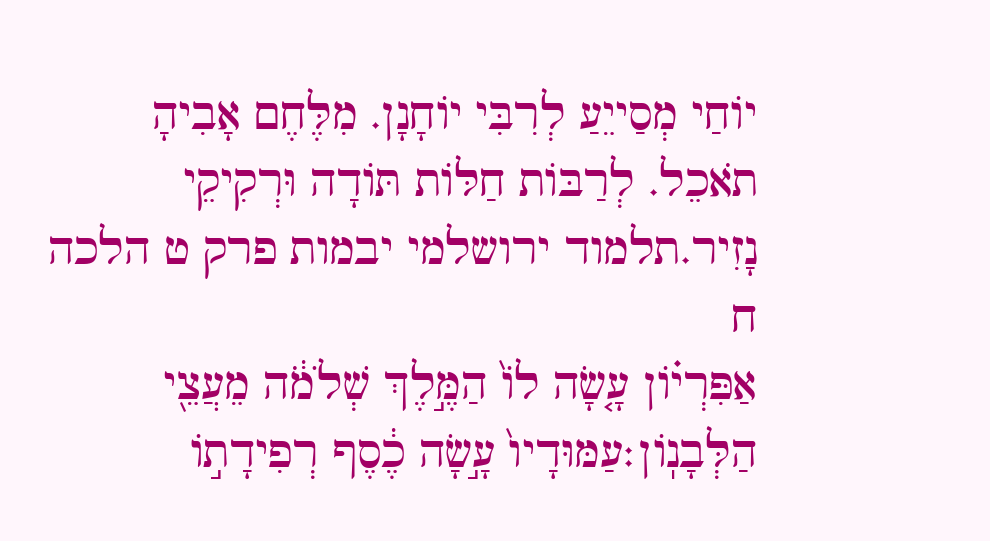יוֹחַי מְסַייֵעַ לְרִבִּי יוֹחָנָן. מִלֶּחֶם אָבִיהָ תֹאכֵל. לְרַבּוֹת חַלּוֹת תּוֹדָה וּרְקִיקֵי נָזִיר.תלמוד ירושלמי יבמות פרק ט הלכה ח
אַפִּרְי֗וֹן עָ֤שָׂה לוֹ֙ הַמֶּ֣לֶךְ שְׁלֹמֹ֔ה מֵעֲצֵ֖י הַלְּבָנֽוֹן׃עַמּוּדָיו֙ עָ֣שָׂה כֶ֔סֶף רְפִידָת֣וֹ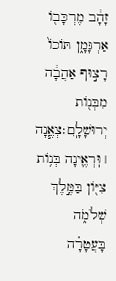זָהָ֔ב מֶרְכָּב֖וֹ אַרְגָּמָ֑ן תּוֹכוֹ֙ רָצ֣וּף אַהֲבָ֔ה מִבְּנ֖וֹת יְרוּשָׁלָֽ͏ִם׃צְאֶ֧נָה ׀ וּֽרְאֶ֛ינָה בְּנ֥וֹת צִיּ֖וֹן בַּמֶּ֣לֶךְ שְׁלֹמֹ֑ה בָּעֲטָרָ֗ה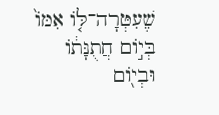שֶׁעִטְּרָה־לּ֤וֹ אִמּוֹ֙ בְּי֣וֹם חֲתֻנָּת֔וֹ וּבְי֖וֹם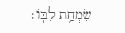שִׂמְחַ֥ת לִבּֽוֹ׃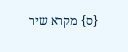{ס} מקרא שיר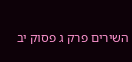השירים פרק ג פסוק יב